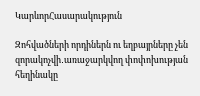ԿարևորՀասարակություն

Զոհվածների որդիներն ու եղբայրները չեն զորակոչվի․առաջարկվող փոփոխության հեղինակը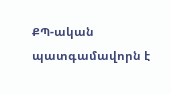ՔՊ-ական պատգամավորն է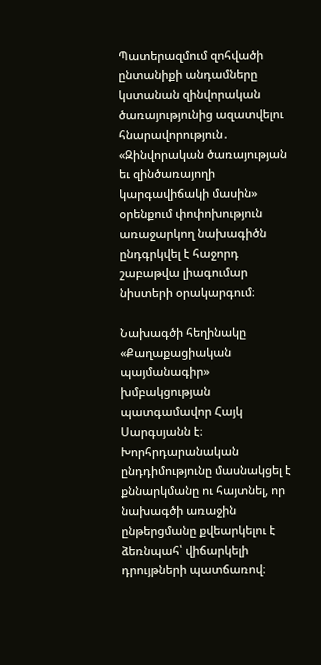Պատերազմում զոհվածի ընտանիքի անդամները կստանան զինվորական ծառայությունից ազատվելու հնարավորություն․ «Զինվորական ծառայության եւ զինծառայողի կարգավիճակի մասին» օրենքում փոփոխություն առաջարկող նախագիծն ընդգրկվել է հաջորդ շաբաթվա լիագումար նիստերի օրակարգում։

Նախագծի հեղինակը «Քաղաքացիական պայմանագիր» խմբակցության պատգամավոր Հայկ Սարգսյանն է։ Խորհրդարանական ընդդիմությունը մասնակցել է քննարկմանը ու հայտնել, որ նախագծի առաջին ընթերցմանը քվեարկելու է ձեռնպահ՝ վիճարկելի դրույթների պատճառով։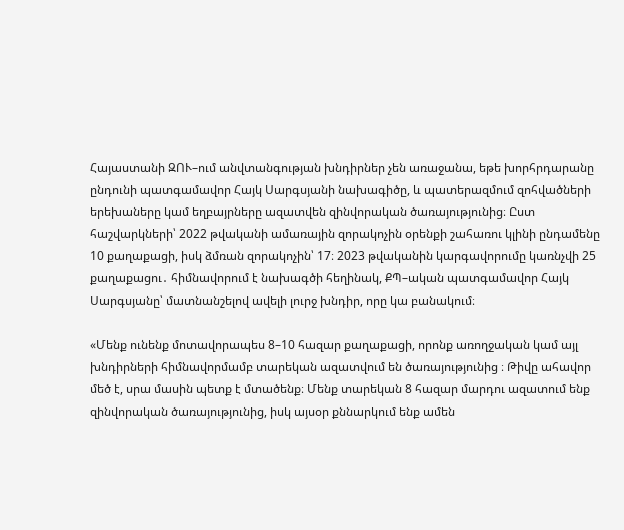Հայաստանի ԶՈՒ–ում անվտանգության խնդիրներ չեն առաջանա, եթե խորհրդարանը ընդունի պատգամավոր Հայկ Սարգսյանի նախագիծը, և պատերազմում զոհվածների երեխաները կամ եղբայրները ազատվեն զինվորական ծառայությունից։ Ըստ հաշվարկների՝ 2022 թվականի ամառային զորակոչին օրենքի շահառու կլինի ընդամենը 10 քաղաքացի, իսկ ձմռան զորակոչին՝ 17։ 2023 թվականին կարգավորումը կառնչվի 25 քաղաքացու․ հիմնավորում է նախագծի հեղինակ, ՔՊ–ական պատգամավոր Հայկ Սարգսյանը՝ մատնանշելով ավելի լուրջ խնդիր, որը կա բանակում։

«Մենք ունենք մոտավորապես 8–10 հազար քաղաքացի, որոնք առողջական կամ այլ խնդիրների հիմնավորմամբ տարեկան ազատվում են ծառայությունից ։ Թիվը ահավոր մեծ է, սրա մասին պետք է մտածենք։ Մենք տարեկան 8 հազար մարդու ազատում ենք զինվորական ծառայությունից, իսկ այսօր քննարկում ենք ամեն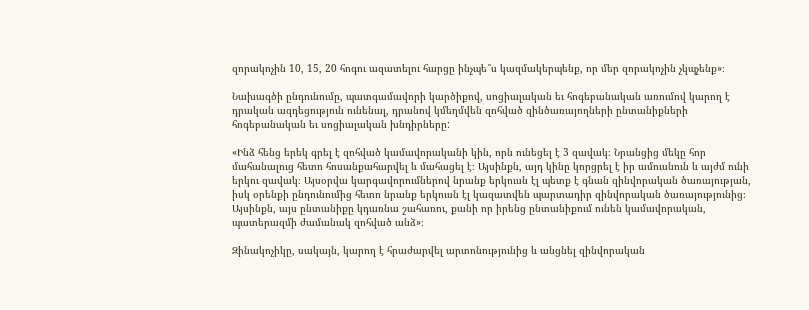զորակոչին 10, 15, 20 հոգու ազատելու հարցը ինչպե՞ս կազմակերպենք, որ մեր զորակոչին չկպչենք»։

Նախագծի ընդունումը, պատգամավորի կարծիքով, սոցիալական եւ հոգեբանական առումով կարող է դրական ազդեցություն ունենալ, դրանով կմեղմվեն զոհված զինծառայողների ընտանիքների հոգեբանական եւ սոցիալական խնդիրները:

«Ինձ հենց երեկ գրել է զոհված կամավորականի կին, որն ունեցել է 3 զավակ։ Նրանցից մեկը հոր մահանալուց հետո հոսանքահարվել և մահացել է։ Այսինքն, այդ կինը կորցրել է իր ամուսնուն և այժմ ունի երկու զավակ։ Այսօրվա կարգավորումներով նրանք երկուսն էլ պետք է գնան զինվորական ծառայության, իսկ օրենքի ընդունումից հետո նրանք երկուսն էլ կազատվեն պարտադիր զինվորական ծառայությունից։ Այսինքն, այս ընտանիքը կդառնա շահառու, քանի որ իրենց ընտանիքում ունեն կամավորական, պատերազմի ժամանակ զոհված անձ»։

Զինակոչիկը, սակայն, կարող է հրաժարվել արտոնությունից և անցնել զինվորական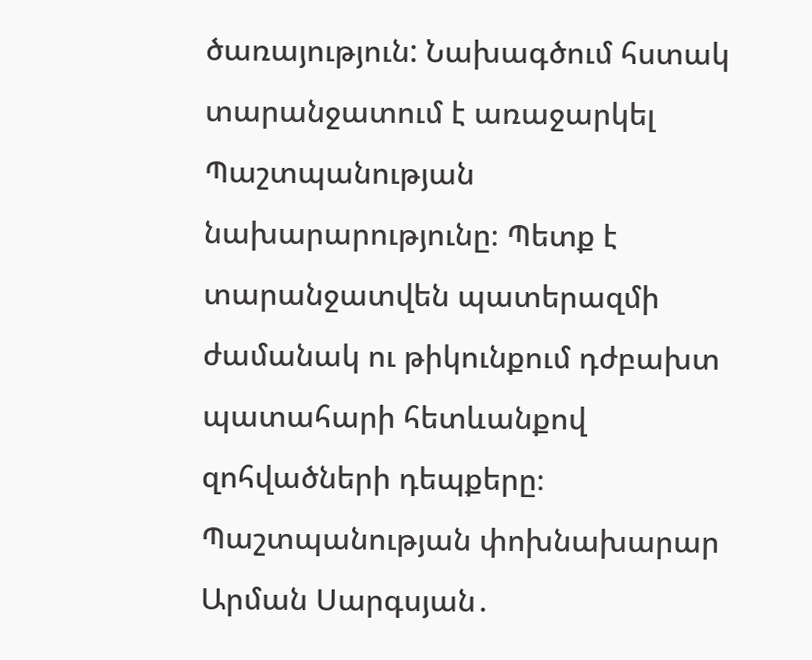ծառայություն: Նախագծում հստակ տարանջատում է առաջարկել Պաշտպանության նախարարությունը։ Պետք է տարանջատվեն պատերազմի ժամանակ ու թիկունքում դժբախտ պատահարի հետևանքով զոհվածների դեպքերը։ Պաշտպանության փոխնախարար Արման Սարգսյան․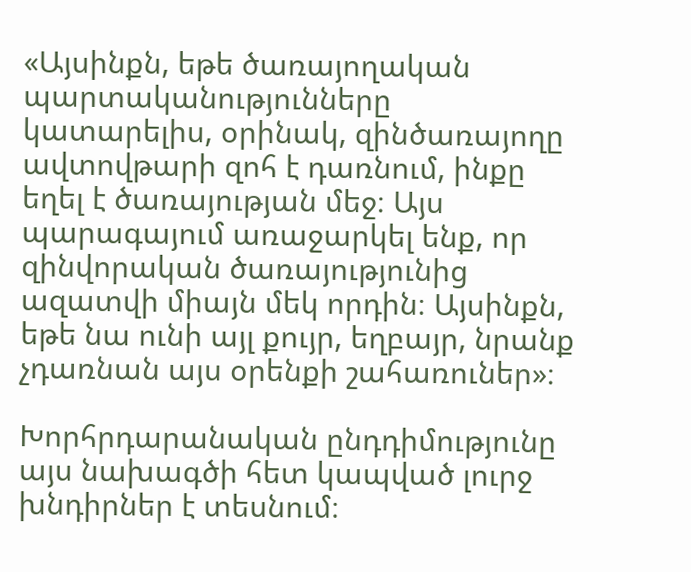«Այսինքն, եթե ծառայողական պարտականությունները կատարելիս, օրինակ, զինծառայողը ավտովթարի զոհ է դառնում, ինքը եղել է ծառայության մեջ։ Այս պարագայում առաջարկել ենք, որ զինվորական ծառայությունից ազատվի միայն մեկ որդին։ Այսինքն, եթե նա ունի այլ քույր, եղբայր, նրանք չդառնան այս օրենքի շահառուներ»։

Խորհրդարանական ընդդիմությունը այս նախագծի հետ կապված լուրջ խնդիրներ է տեսնում։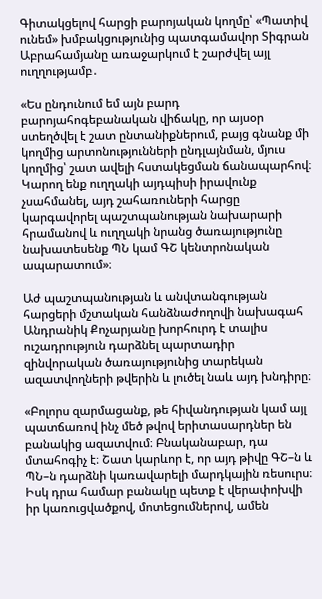Գիտակցելով հարցի բարոյական կողմը՝ «Պատիվ ունեմ» խմբակցությունից պատգամավոր Տիգրան Աբրահամյանը առաջարկում է շարժվել այլ ուղղությամբ․

«Ես ընդունում եմ այն բարդ բարոյահոգեբանական վիճակը, որ այսօր ստեղծվել է շատ ընտանիքներում, բայց գնանք մի կողմից արտոնությունների ընդլայնման, մյուս կողմից՝ շատ ավելի հստակեցման ճանապարհով։ Կարող ենք ուղղակի այդպիսի իրավունք չսահմանել, այդ շահառուների հարցը կարգավորել պաշտպանության նախարարի հրամանով և ուղղակի նրանց ծառայությունը նախատեսենք ՊՆ կամ ԳՇ կենտրոնական ապարատում»։

Աժ պաշտպանության և անվտանգության հարցերի մշտական հանձնաժողովի նախագահ Անդրանիկ Քոչարյանը խորհուրդ է տալիս ուշադրություն դարձնել պարտադիր զինվորական ծառայությունից տարեկան ազատվողների թվերին և լուծել նաև այդ խնդիրը։

«Բոլորս զարմացանք, թե հիվանդության կամ այլ պատճառով ինչ մեծ թվով երիտասարդներ են բանակից ազատվում։ Բնականաբար, դա մտահոգիչ է։ Շատ կարևոր է, որ այդ թիվը ԳՇ–ն և ՊՆ–ն դարձնի կառավարելի մարդկային ռեսուրս։ Իսկ դրա համար բանակը պետք է վերափոխվի իր կառուցվածքով, մոտեցումներով, ամեն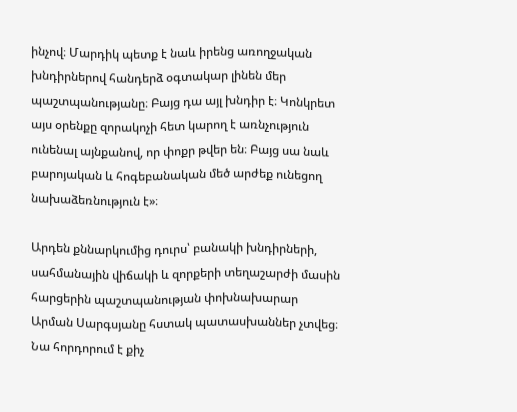ինչով։ Մարդիկ պետք է նաև իրենց առողջական խնդիրներով հանդերձ օգտակար լինեն մեր պաշտպանությանը։ Բայց դա այլ խնդիր է։ Կոնկրետ այս օրենքը զորակոչի հետ կարող է առնչություն ունենալ այնքանով, որ փոքր թվեր են։ Բայց սա նաև բարոյական և հոգեբանական մեծ արժեք ունեցող նախաձեռնություն է»։

Արդեն քննարկումից դուրս՝ բանակի խնդիրների, սահմանային վիճակի և զորքերի տեղաշարժի մասին հարցերին պաշտպանության փոխնախարար Արման Սարգսյանը հստակ պատասխաններ չտվեց։  Նա հորդորում է քիչ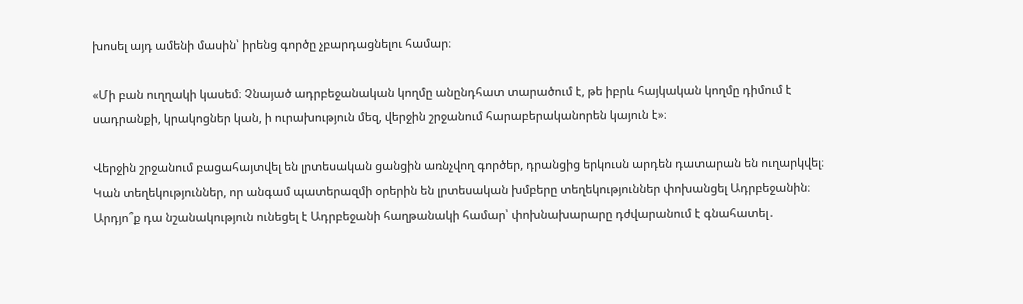խոսել այդ ամենի մասին՝ իրենց գործը չբարդացնելու համար։

«Մի բան ուղղակի կասեմ։ Չնայած ադրբեջանական կողմը անընդհատ տարածում է, թե իբրև հայկական կողմը դիմում է սադրանքի, կրակոցներ կան, ի ուրախություն մեզ, վերջին շրջանում հարաբերականորեն կայուն է»։

Վերջին շրջանում բացահայտվել են լրտեսական ցանցին առնչվող գործեր, դրանցից երկուսն արդեն դատարան են ուղարկվել։ Կան տեղեկություններ, որ անգամ պատերազմի օրերին են լրտեսական խմբերը տեղեկություններ փոխանցել Ադրբեջանին։ Արդյո՞ք դա նշանակություն ունեցել է Ադրբեջանի հաղթանակի համար՝ փոխնախարարը դժվարանում է գնահատել․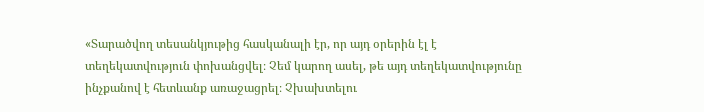«Տարածվող տեսանկյութից հասկանալի էր, որ այդ օրերին էլ է տեղեկատվություն փոխանցվել։ Չեմ կարող ասել, թե այդ տեղեկատվությունը ինչքանով է հետևանք առաջացրել։ Չխախտելու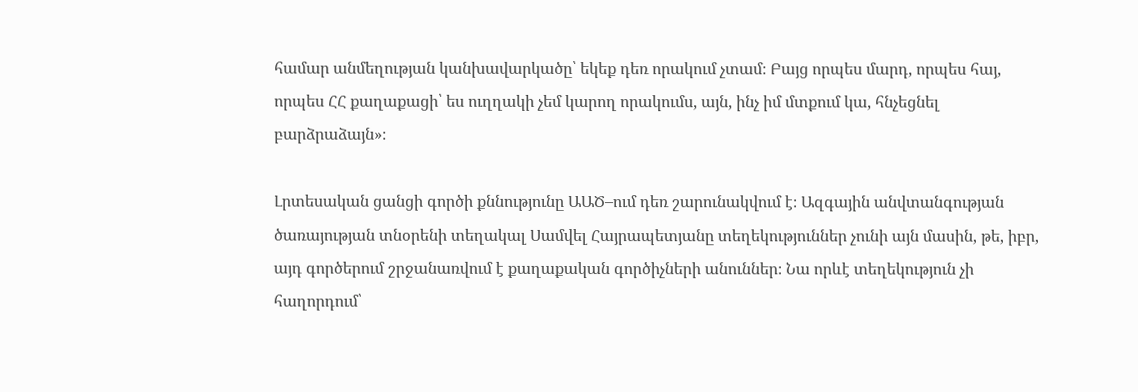համար անմեղության կանխավարկածը՝ եկեք դեռ որակում չտամ։ Բայց որպես մարդ, որպես հայ, որպես ՀՀ քաղաքացի՝ ես ուղղակի չեմ կարող որակումս, այն, ինչ իմ մտքում կա, հնչեցնել բարձրաձայն»։

Լրտեսական ցանցի գործի քննությունը ԱԱԾ–ում դեռ շարունակվում է։ Ազգային անվտանգության ծառայության տնօրենի տեղակալ Սամվել Հայրապետյանը տեղեկություններ չունի այն մասին, թե, իբր, այդ գործերում շրջանառվում է քաղաքական գործիչների անուններ։ Նա որևէ տեղեկություն չի հաղորդում՝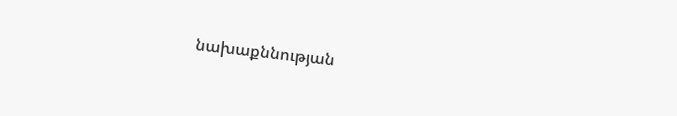նախաքննության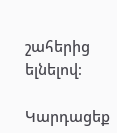շահերից ելնելով։

Կարդացեք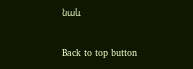նաև

Back to top button